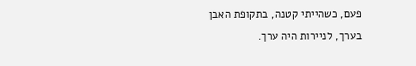פעם, כשהייתי קטנה, בתקופת האבן בערך, לניירות היה ערך.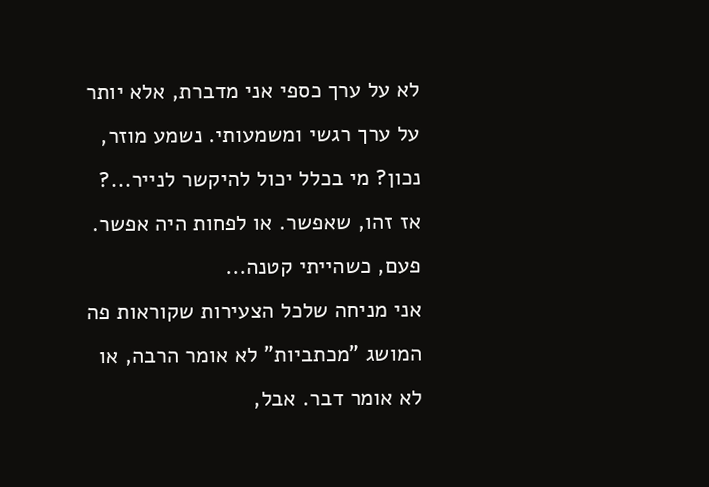לא על ערך כספי אני מדברת, אלא יותר על ערך רגשי ומשמעותי. נשמע מוזר, נכון? מי בכלל יכול להיקשר לנייר...?
אז זהו, שאפשר. או לפחות היה אפשר. פעם, כשהייתי קטנה...
אני מניחה שלכל הצעירות שקוראות פה המושג "מכתביות" לא אומר הרבה, או לא אומר דבר. אבל,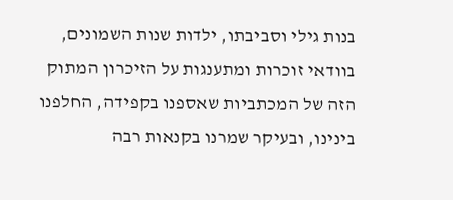בנות גילי וסביבתו, ילדות שנות השמונים, בוודאי זוכרות ומתענגות על הזיכרון המתוק הזה של המכתביות שאספנו בקפידה, החלפנו בינינו, ובעיקר שמרנו בקנאות רבה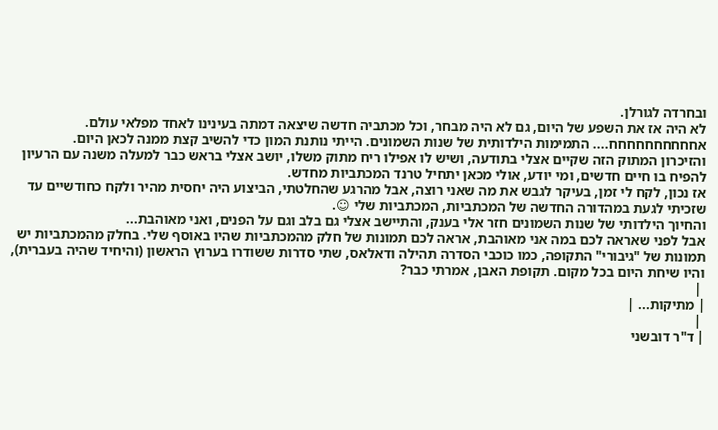ובחרדה לגורלן.
לא היה אז את השפע של היום, גם לא היה מבחר, וכל מכתביה חדשה שיצאה דמתה בעינינו לאחד מפלאי עולם.
אחחחחחחחחחח.... התמימות הילדותית של שנות השמונים. הייתי נותנת המון כדי להשיב קצת ממנה לכאן היום.
והזיכרון המתוק הזה שקיים אצלי בתודעה, ושיש לו אפילו ריח מתוק משלו, יושב אצלי בראש כבר למעלה משנה עם הרעיון להפיח בו חיים חדשים, ומי יודע, אולי מכאן יתחיל טרנד המכתביות מחדש.
אז נכון, לקח לי זמן, בעיקר לגבש את מה שאני רוצה, אבל מהרגע שהחלטתי, הביצוע היה יחסית מהיר ולקח כחודשיים עד שזכיתי לגעת במהדורה החדשה של המכתביות, המכתביות שלי ☺.
והחיוך הילדותי של שנות השמונים חזר אלי בענק, והתיישב אצלי גם בלב וגם על הפנים, ואני מאוהבת...
אבל לפני שאראה לכם במה אני מאוהבת, אראה לכם תמונות של חלק מהמכתביות שהיו באוסף שלי. בחלק מהמכתביות יש תמונות של "גיבורי" התקופה, כמו כוכבי הסדרה תהילה ודאלאס, שתי סדרות ששודרו בערוץ הראשון (והיחיד שהיה בעברית), והיו שיחת היום בכל מקום. תקופת האבן, אמרתי כבר?
 |
| מתיקות... |
 |
| ד"ר דובשני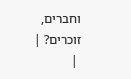וחברים, זוכרים? |
 |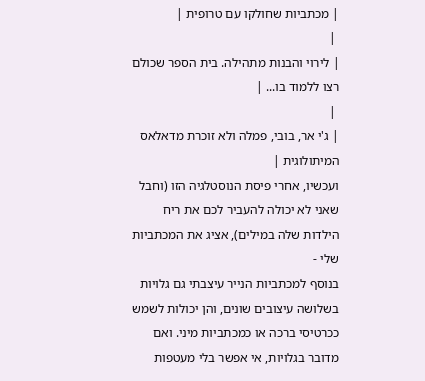| מכתביות שחולקו עם טרופית |
 |
| לירוי והבנות מתהילה. בית הספר שכולם רצו ללמוד בו... |
 |
| ג'י אר, בובי, פמלה ולא זוכרת מדאלאס המיתולוגית |
ועכשיו, אחרי פיסת הנוסטלגיה הזו (וחבל שאני לא יכולה להעביר לכם את ריח הילדות שלה במילים), אציג את המכתביות שלי -
בנוסף למכתביות הנייר עיצבתי גם גלויות בשלושה עיצובים שונים, והן יכולות לשמש ככרטיסי ברכה או כמכתביות מיני. ואם מדובר בגלויות, אי אפשר בלי מעטפות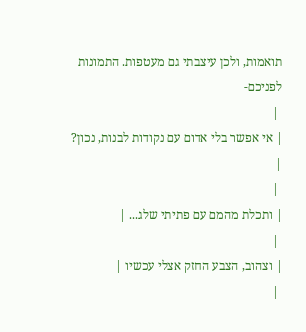תואמות, ולכן עיצבתי גם מעטפות. התמונות לפניכם-
 |
| אי אפשר בלי אדום עם נקודות לבנות, נכון? |
 |
| ותכלת מהמם עם פתיתי שלג... |
 |
| וצהוב, הצבע החזק אצלי עכשיו |
 |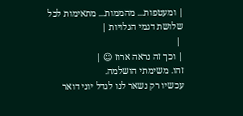| ומעטפות... מהממות... מתאימות לכל שלושת דגמי הגלויות |
 |
| וכך זה נראה ארוז ☺ |
זהו. משימתי הושלמה.
עכשיו רק נשאר לנו לגדל יוני דואר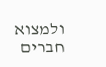ולמצוא חברים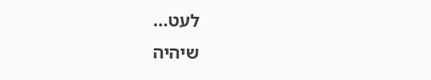לעט...
שיהיה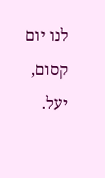לנו יום קסום,
יעל.